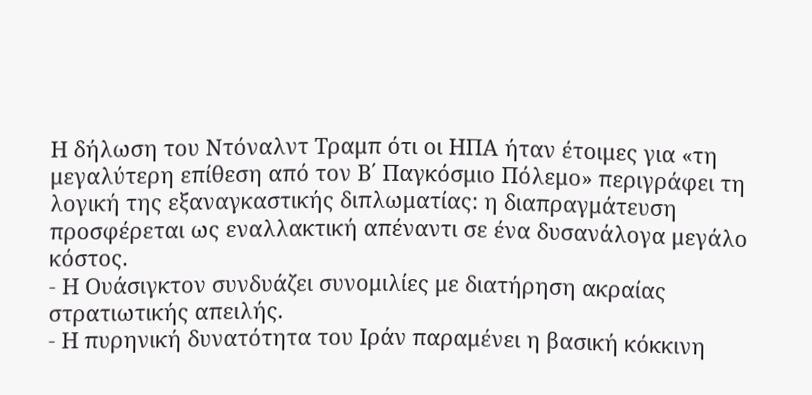Η δήλωση του Ντόναλντ Τραμπ ότι οι ΗΠΑ ήταν έτοιμες για «τη μεγαλύτερη επίθεση από τον Β΄ Παγκόσμιο Πόλεμο» περιγράφει τη λογική της εξαναγκαστικής διπλωματίας: η διαπραγμάτευση προσφέρεται ως εναλλακτική απέναντι σε ένα δυσανάλογα μεγάλο κόστος.
- Η Ουάσιγκτον συνδυάζει συνομιλίες με διατήρηση ακραίας στρατιωτικής απειλής.
- Η πυρηνική δυνατότητα του Ιράν παραμένει η βασική κόκκινη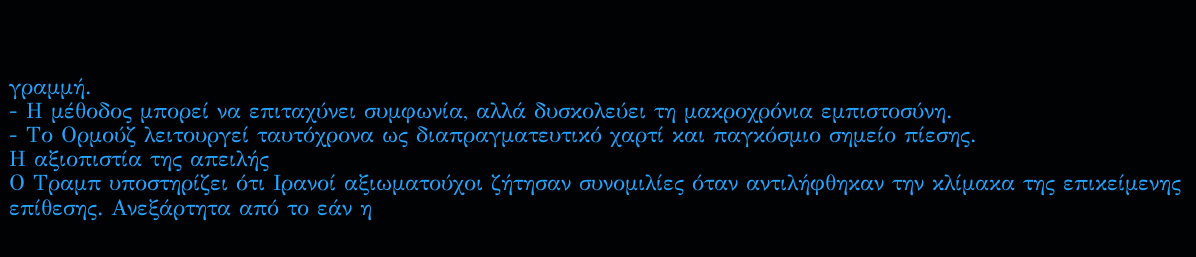γραμμή.
- Η μέθοδος μπορεί να επιταχύνει συμφωνία, αλλά δυσκολεύει τη μακροχρόνια εμπιστοσύνη.
- Το Ορμούζ λειτουργεί ταυτόχρονα ως διαπραγματευτικό χαρτί και παγκόσμιο σημείο πίεσης.
Η αξιοπιστία της απειλής
Ο Τραμπ υποστηρίζει ότι Ιρανοί αξιωματούχοι ζήτησαν συνομιλίες όταν αντιλήφθηκαν την κλίμακα της επικείμενης επίθεσης. Ανεξάρτητα από το εάν η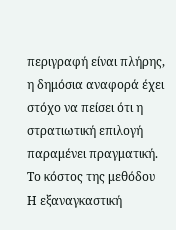περιγραφή είναι πλήρης, η δημόσια αναφορά έχει στόχο να πείσει ότι η στρατιωτική επιλογή παραμένει πραγματική.
Το κόστος της μεθόδου
Η εξαναγκαστική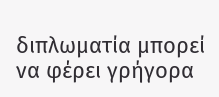διπλωματία μπορεί να φέρει γρήγορα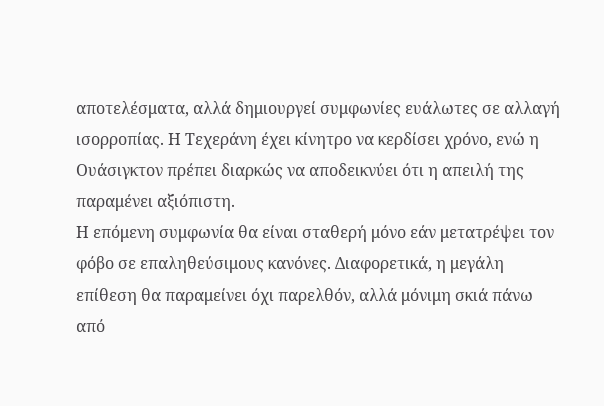αποτελέσματα, αλλά δημιουργεί συμφωνίες ευάλωτες σε αλλαγή ισορροπίας. Η Τεχεράνη έχει κίνητρο να κερδίσει χρόνο, ενώ η Ουάσιγκτον πρέπει διαρκώς να αποδεικνύει ότι η απειλή της παραμένει αξιόπιστη.
Η επόμενη συμφωνία θα είναι σταθερή μόνο εάν μετατρέψει τον φόβο σε επαληθεύσιμους κανόνες. Διαφορετικά, η μεγάλη επίθεση θα παραμείνει όχι παρελθόν, αλλά μόνιμη σκιά πάνω από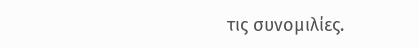τις συνομιλίες.